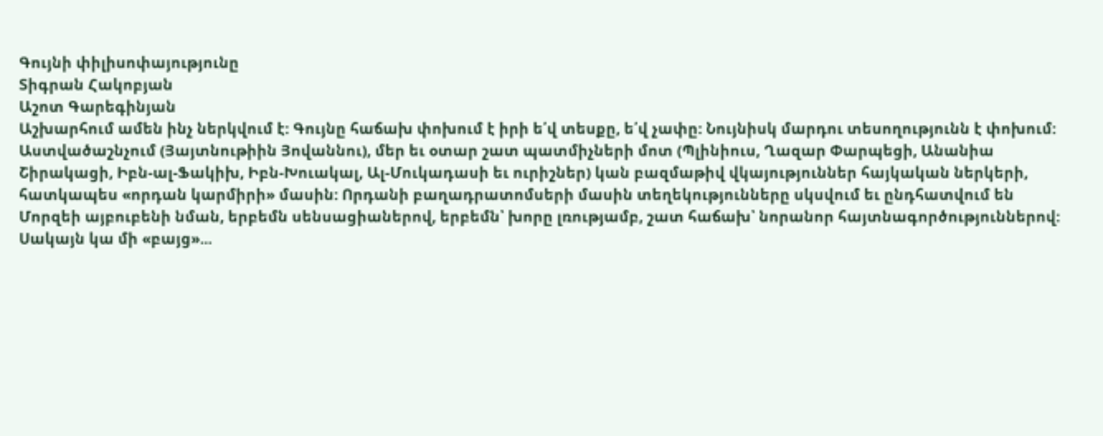Գույնի փիլիսոփայությունը
Տիգրան Հակոբյան
Աշոտ Գարեգինյան
Աշխարհում ամեն ինչ ներկվում է: Գույնը հաճախ փոխում է իրի ե՛վ տեսքը, ե՛վ չափը: Նույնիսկ մարդու տեսողությունն է փոխում:
Աստվածաշնչում (Յայտնութիին Յովաննու), մեր եւ օտար շատ պատմիչների մոտ (Պլինիուս, Ղազար Փարպեցի, Անանիա Շիրակացի, Իբն-ալ-Ֆակիխ, Իբն-Խուակալ, Ալ-Մուկադասի եւ ուրիշներ) կան բազմաթիվ վկայություններ հայկական ներկերի, հատկապես «որդան կարմիրի» մասին: Որդանի բաղադրատոմսերի մասին տեղեկությունները սկսվում եւ ընդհատվում են Մորզեի այբուբենի նման, երբեմն սենսացիաներով, երբեմն՝ խորը լռությամբ, շատ հաճախ՝ նորանոր հայտնագործություններով:
Սակայն կա մի «բայց»...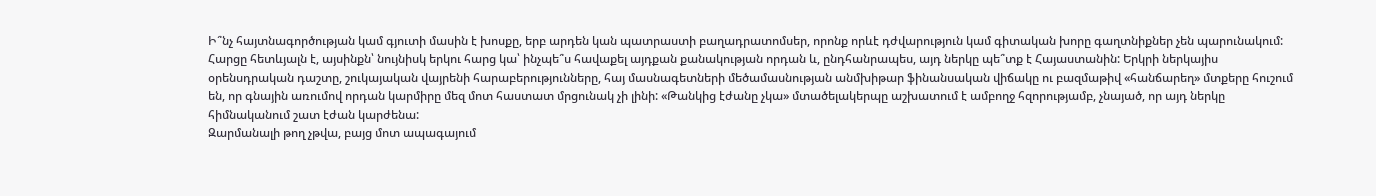Ի՞նչ հայտնագործության կամ գյուտի մասին է խոսքը, երբ արդեն կան պատրաստի բաղադրատոմսեր, որոնք որևէ դժվարություն կամ գիտական խորը գաղտնիքներ չեն պարունակում: Հարցը հետևյալն է, այսինքն՝ նույնիսկ երկու հարց կա՝ ինչպե՞ս հավաքել այդքան քանակության որդան և, ընդհանրապես, այդ ներկը պե՞տք է Հայաստանին: Երկրի ներկայիս օրենսդրական դաշտը, շուկայական վայրենի հարաբերությունները, հայ մասնագետների մեծամասնության անմխիթար ֆինանսական վիճակը ու բազմաթիվ «հանճարեղ» մտքերը հուշում են, որ գնային առումով որդան կարմիրը մեզ մոտ հաստատ մրցունակ չի լինի: «Թանկից էժանը չկա» մտածելակերպը աշխատում է ամբողջ հզորությամբ, չնայած, որ այդ ներկը հիմնականում շատ էժան կարժենա:
Զարմանալի թող չթվա, բայց մոտ ապագայում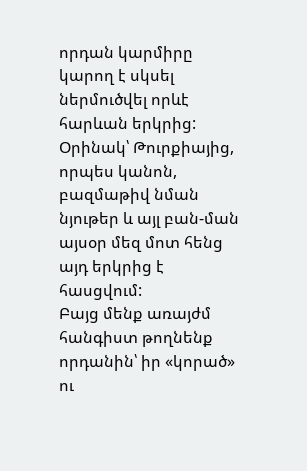որդան կարմիրը կարող է սկսել ներմուծվել որևէ հարևան երկրից: Օրինակ՝ Թուրքիայից, որպես կանոն, բազմաթիվ նման նյութեր և այլ բան-ման այսօր մեզ մոտ հենց այդ երկրից է հասցվում:
Բայց մենք առայժմ հանգիստ թողնենք որդանին՝ իր «կորած» ու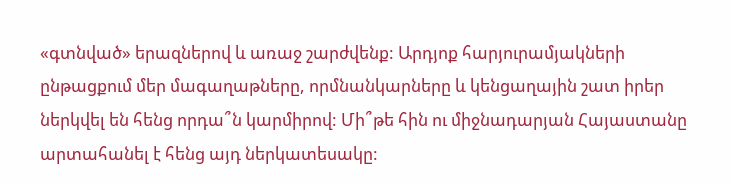«գտնված» երազներով և առաջ շարժվենք: Արդյոք հարյուրամյակների ընթացքում մեր մագաղաթները, որմնանկարները և կենցաղային շատ իրեր ներկվել են հենց որդա՞ն կարմիրով: Մի՞թե հին ու միջնադարյան Հայաստանը արտահանել է հենց այդ ներկատեսակը: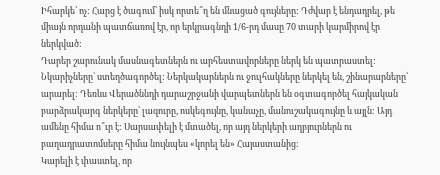Իհարկե՝ ոչ: Հարց է ծագում՝ իսկ որտե՞ղ են մնացած գույները: Դժվար է ենդադրել, թե միայն որդանի պատճառով էր, որ երկրագնդի 1/6-րդ մասը 70 տարի կարմիրով էր ներկված:
Դարեր շարունակ մասնագետներն ու արհեստավորները ներկ են պատրաստել: Նկարիչները՝ ստեղծագործել: Ներկակարներն ու ջուլհակները ներկել են, շինարարները՝ արարել: Դեռևս Վերածննդի դարաշրջանի վարպետներն են օգտագործել հայկական բարձրակարգ ներկերը՝ լազուրը, ոսկեգույնը, կանաչը, մանուշակագույնը և այլն: Այդ ամենը հիմա ո՞ւր է: Սարսափելի է մտածել, որ այդ ներկերի աղբյուրներն ու բաղադրատոմսերը հիմա նույնպես «կորել են» Հայաստանից:
Կարելի է փաստել, որ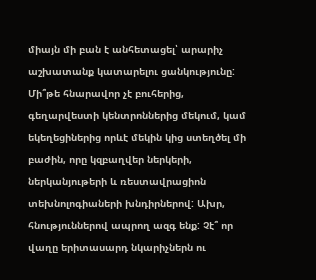միայն մի բան է անհետացել՝ արարիչ աշխատանք կատարելու ցանկությունը: Մի՞թե հնարավոր չէ բուհերից, գեղարվեստի կենտրոններից մեկում, կամ եկեղեցիներից որևէ մեկին կից ստեղծել մի բաժին, որը կզբաղվեր ներկերի, ներկանյութերի և ռեստավրացիոն տեխնոլոգիաների խնդիրներով: Ախր, հնություններով ապրող ազգ ենք: Չէ՞ որ վաղը երիտասարդ նկարիչներն ու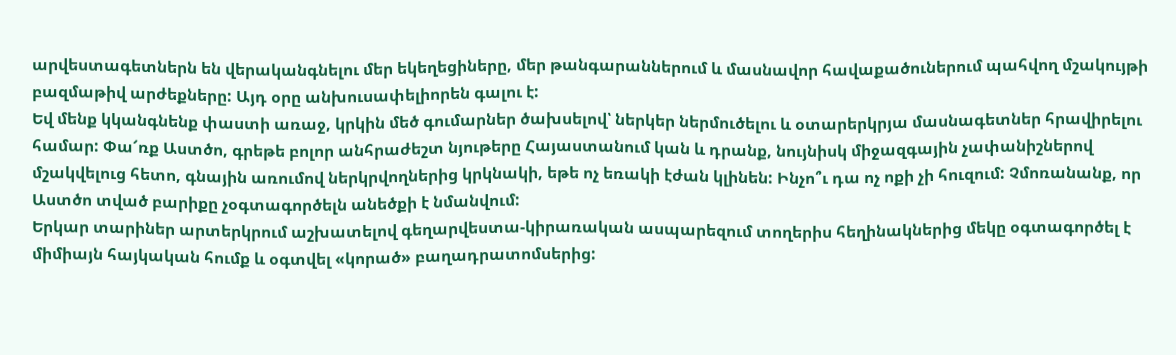արվեստագետներն են վերականգնելու մեր եկեղեցիները, մեր թանգարաններում և մասնավոր հավաքածուներում պահվող մշակույթի բազմաթիվ արժեքները: Այդ օրը անխուսափելիորեն գալու է:
Եվ մենք կկանգնենք փաստի առաջ, կրկին մեծ գումարներ ծախսելով՝ ներկեր ներմուծելու և օտարերկրյա մասնագետներ հրավիրելու համար: Փա՜ռք Աստծո, գրեթե բոլոր անհրաժեշտ նյութերը Հայաստանում կան և դրանք, նույնիսկ միջազգային չափանիշներով մշակվելուց հետո, գնային առումով ներկրվողներից կրկնակի, եթե ոչ եռակի էժան կլինեն: Ինչո՞ւ դա ոչ ոքի չի հուզում: Չմոռանանք, որ Աստծո տված բարիքը չօգտագործելն անեծքի է նմանվում:
Երկար տարիներ արտերկրում աշխատելով գեղարվեստա-կիրառական ասպարեզում տողերիս հեղինակներից մեկը օգտագործել է միմիայն հայկական հումք և օգտվել «կորած» բաղադրատոմսերից: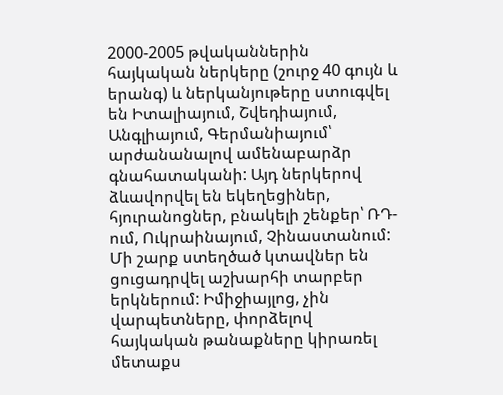2000-2005 թվականներին հայկական ներկերը (շուրջ 40 գույն և երանգ) և ներկանյութերը ստուգվել են Իտալիայում, Շվեդիայում, Անգլիայում, Գերմանիայում՝ արժանանալով ամենաբարձր գնահատականի: Այդ ներկերով ձևավորվել են եկեղեցիներ, հյուրանոցներ, բնակելի շենքեր՝ ՌԴ-ում, Ուկրաինայում, Չինաստանում: Մի շարք ստեղծած կտավներ են ցուցադրվել աշխարհի տարբեր երկներում: Իմիջիայլոց, չին վարպետները, փորձելով հայկական թանաքները կիրառել մետաքս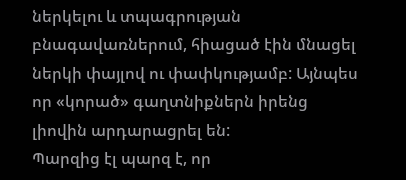ներկելու և տպագրության բնագավառներում, հիացած էին մնացել ներկի փայլով ու փափկությամբ: Այնպես որ «կորած» գաղտնիքներն իրենց լիովին արդարացրել են:
Պարզից էլ պարզ է, որ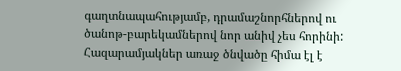գաղտնապահությամբ, դրամաշնորհներով ու ծանոթ-բարեկամներով նոր անիվ չես հորինի: Հազարամյակներ առաջ ծնվածը հիմա էլ է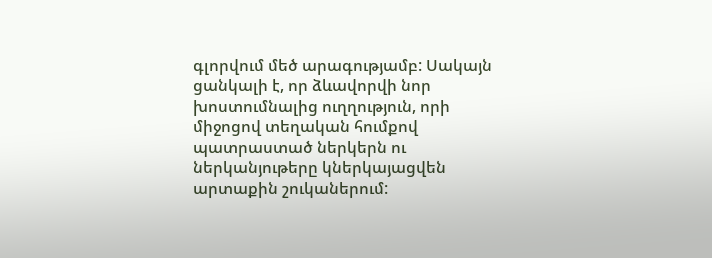գլորվում մեծ արագությամբ: Սակայն ցանկալի է, որ ձևավորվի նոր խոստումնալից ուղղություն, որի միջոցով տեղական հումքով պատրաստած ներկերն ու ներկանյութերը կներկայացվեն արտաքին շուկաներում: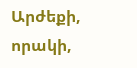Արժեքի, որակի,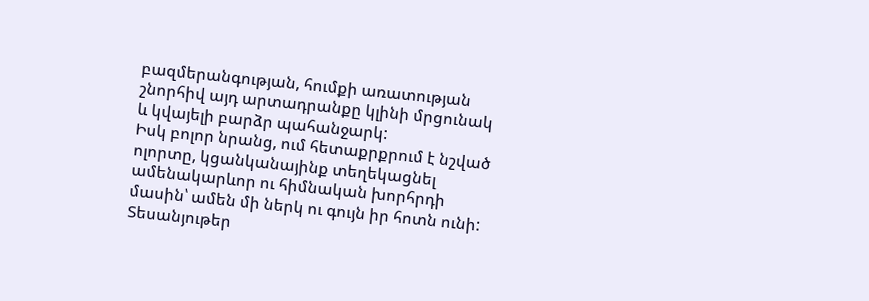բազմերանգության, հումքի առատության շնորհիվ այդ արտադրանքը կլինի մրցունակ և կվայելի բարձր պահանջարկ:
Իսկ բոլոր նրանց, ում հետաքրքրում է նշված ոլորտը, կցանկանայինք տեղեկացնել ամենակարևոր ու հիմնական խորհրդի մասին՝ ամեն մի ներկ ու գույն իր հոտն ունի:
Տեսանյութեր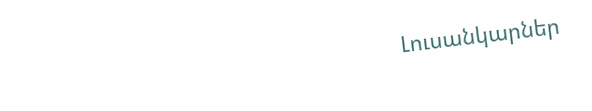Լուսանկարներ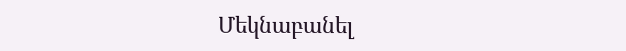Մեկնաբանել